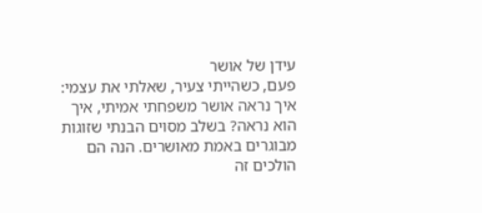עידן של אושר
פעם, כשהייתי צעיר, שאלתי את עצמי: איך נראה אושר משפחתי אמיתי, איך הוא נראה? בשלב מסוים הבנתי שזוגות מבוגרים באמת מאושרים. הנה הם הולכים זה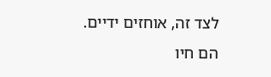לצד זה, אוחזים ידיים. הם חיו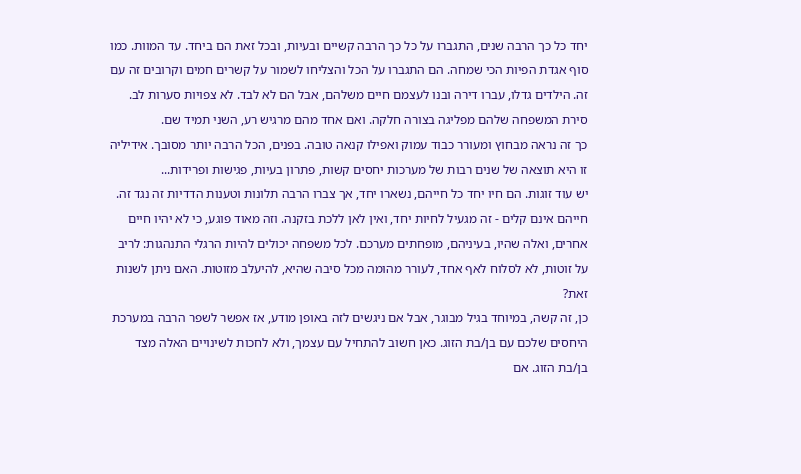יחד כל כך הרבה שנים, התגברו על כל כך הרבה קשיים ובעיות, ובכל זאת הם ביחד. עד המוות. כמו סוף אגדת הפיות הכי שמחה. הם התגברו על הכל והצליחו לשמור על קשרים חמים וקרובים זה עם זה. הילדים גדלו, עברו דירה ובנו לעצמם חיים משלהם, אבל הם לא לבד. לא צפויות סערות לב. סירת המשפחה שלהם מפליגה בצורה חלקה. ואם אחד מהם מרגיש רע, השני תמיד שם.
כך זה נראה מבחוץ ומעורר כבוד עמוק ואפילו קנאה טובה. בפנים, הכל הרבה יותר מסובך. אידיליה זו היא תוצאה של שנים רבות של מערכות יחסים קשות, פתרון בעיות, פגישות ופרידות...
יש עוד זוגות. הם חיו יחד כל חייהם, נשארו יחד, אך צברו הרבה תלונות וטענות הדדיות זה נגד זה. חייהם אינם קלים - זה מגעיל לחיות יחד, ואין לאן ללכת בזקנה. וזה מאוד פוגע, כי לא יהיו חיים אחרים, ואלה שהיו, בעיניהם, מופחתים מערכם. לכל משפחה יכולים להיות הרגלי התנהגות: לריב על זוטות, לא לסלוח לאף אחד, לעורר מהומה מכל סיבה שהיא, להיעלב מזוטות. האם ניתן לשנות זאת?
כן, זה קשה, במיוחד בגיל מבוגר, אבל אם ניגשים לזה באופן מודע, אז אפשר לשפר הרבה במערכת היחסים שלכם עם בן/בת הזוג. כאן חשוב להתחיל עם עצמך, ולא לחכות לשינויים האלה מצד בן/בת הזוג. אם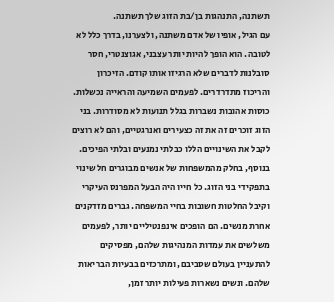תשתנה, התנהגות בן/בת הזוג שלך תשתנה.
עם הגיל, אופיו של אדם משתנה, ולצערנו, בדרך כלל לא לטובה. הוא הופך להיות יותר עצבני, אגוצנטרי, חסר סובלנות לדברים שלא הרגיזו אותו קודם. הזיכרון והריכוז מתדרדרים. לפעמים השמיעה והראייה נכשלות. כוסות אהובות נשברות בגלל תנועות לא מסודרות. בני הזוג זוכרים זה את זה כצעירים ואנרגטיים, והם לא רוצים לקבל את השינויים הללו כבלתי נמנעים ובלתי הפיכים.
בנוסף, בחלק מהמשפחות של אנשים מבוגרים חל שינוי בתפקידי בני הזוג. כל חייו היה הבעל המפרנס העיקרי וקיבל החלטות חשובות בחיי המשפחה. גברים מזדקנים אחרת מנשים. הם הופכים אינפנטיליים יותר, לפעמים משלשים את עמדות המנהיגות שלהם, מפסיקים להתעניין בעולם שסביבם, ומתרכזים בבעיות הבריאות שלהם. ונשים נשארות פעילות יותר זמן,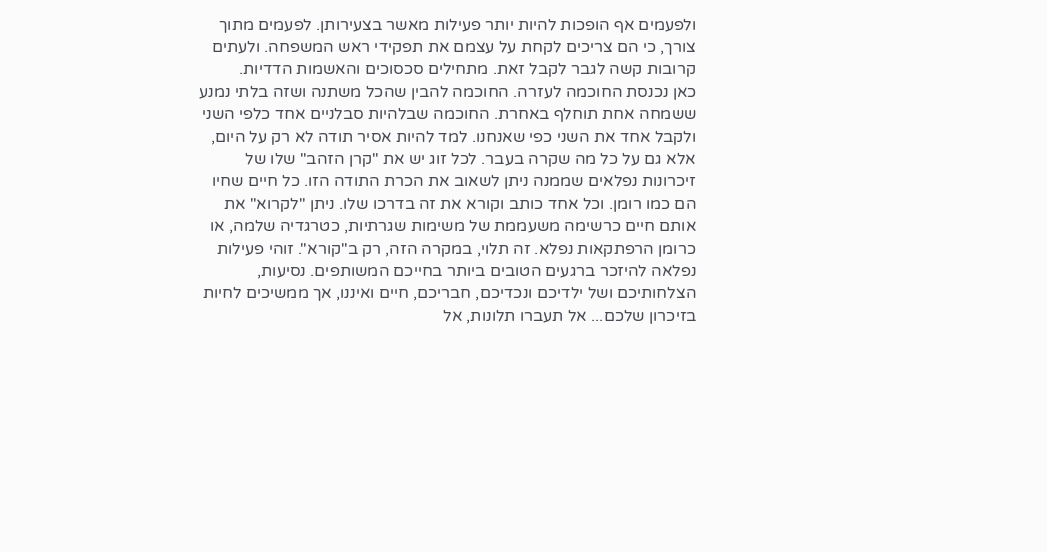ולפעמים אף הופכות להיות יותר פעילות מאשר בצעירותן. לפעמים מתוך צורך, כי הם צריכים לקחת על עצמם את תפקידי ראש המשפחה. ולעתים קרובות קשה לגבר לקבל זאת. מתחילים סכסוכים והאשמות הדדיות.
כאן נכנסת החוכמה לעזרה. החוכמה להבין שהכל משתנה ושזה בלתי נמנע ששמחה אחת תוחלף באחרת. החוכמה שבלהיות סבלניים אחד כלפי השני ולקבל אחד את השני כפי שאנחנו. למד להיות אסיר תודה לא רק על היום, אלא גם על כל מה שקרה בעבר. לכל זוג יש את "קרן הזהב" שלו של זיכרונות נפלאים שממנה ניתן לשאוב את הכרת התודה הזו. כל חיים שחיו הם כמו רומן. וכל אחד כותב וקורא את זה בדרכו שלו. ניתן "לקרוא" את אותם חיים כרשימה משעממת של משימות שגרתיות, כטרגדיה שלמה, או כרומן הרפתקאות נפלא. זה תלוי, במקרה הזה, רק ב"קורא". זוהי פעילות נפלאה להיזכר ברגעים הטובים ביותר בחייכם המשותפים. נסיעות, הצלחותיכם ושל ילדיכם ונכדיכם, חבריכם, חיים ואיננו, אך ממשיכים לחיות בזיכרון שלכם... אל תעברו תלונות, אל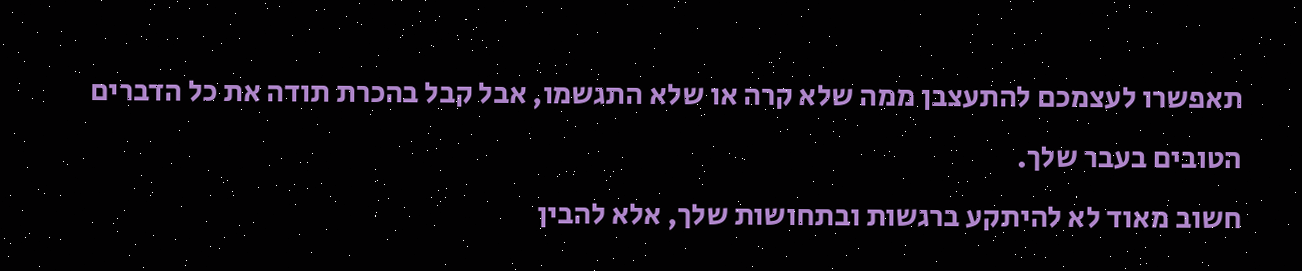תאפשרו לעצמכם להתעצבן ממה שלא קרה או שלא התגשמו, אבל קבל בהכרת תודה את כל הדברים הטובים בעבר שלך.
חשוב מאוד לא להיתקע ברגשות ובתחושות שלך, אלא להבין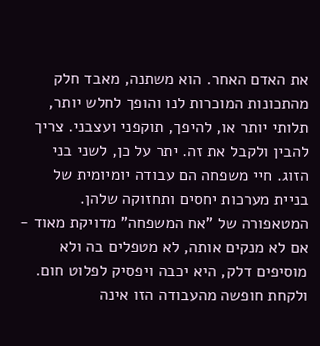את האדם האחר. הוא משתנה, מאבד חלק מהתכונות המוכרות לנו והופך לחלש יותר, תלותי יותר או, להיפך, תוקפני ועצבני. צריך להבין ולקבל את זה. יתר על כן, לשני בני הזוג. חיי משפחה הם עבודה יומיומית של בניית מערכות יחסים ותחזוקה שלהן. המטאפורה של "אח המשפחה" מדויקת מאוד - אם לא מנקים אותה, לא מטפלים בה ולא מוסיפים דלק, היא יכבה ויפסיק לפלוט חום. ולקחת חופשה מהעבודה הזו אינה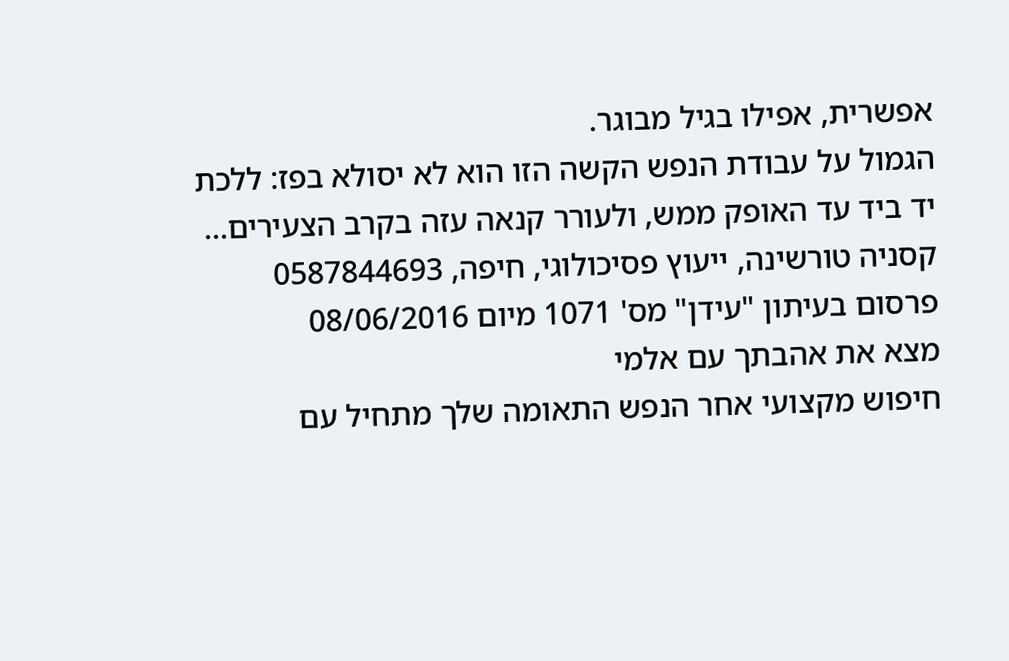אפשרית, אפילו בגיל מבוגר.
הגמול על עבודת הנפש הקשה הזו הוא לא יסולא בפז: ללכת יד ביד עד האופק ממש, ולעורר קנאה עזה בקרב הצעירים...
קסניה טורשינה, ייעוץ פסיכולוגי, חיפה, 0587844693
פרסום בעיתון "עידן" מס' 1071 מיום 08/06/2016
מצא את אהבתך עם אלמי
חיפוש מקצועי אחר הנפש התאומה שלך מתחיל עם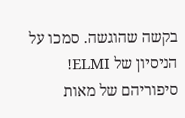בקשה שהוגשה. סמכו על הניסיון של ELMI! סיפוריהם של מאות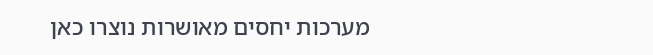מערכות יחסים מאושרות נוצרו כאן